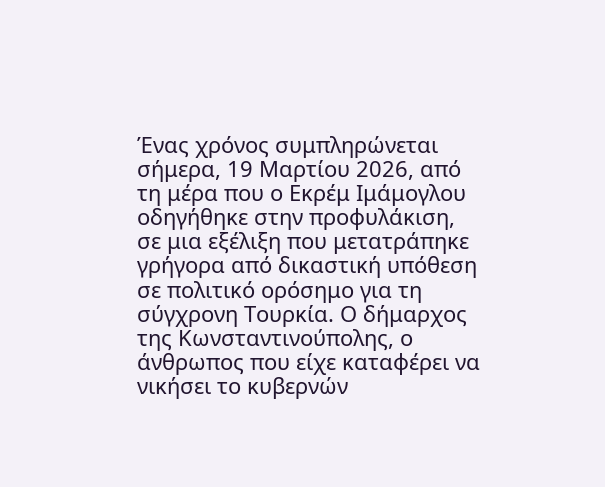Ένας χρόνος συμπληρώνεται σήμερα, 19 Μαρτίου 2026, από τη μέρα που ο Εκρέμ Ιμάμογλου οδηγήθηκε στην προφυλάκιση, σε μια εξέλιξη που μετατράπηκε γρήγορα από δικαστική υπόθεση σε πολιτικό ορόσημο για τη σύγχρονη Τουρκία. Ο δήμαρχος της Κωνσταντινούπολης, ο άνθρωπος που είχε καταφέρει να νικήσει το κυβερνών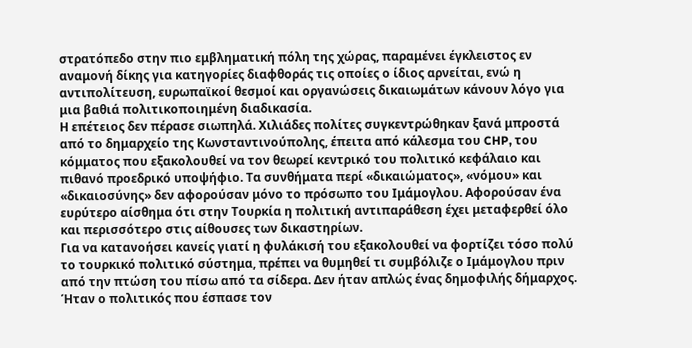στρατόπεδο στην πιο εμβληματική πόλη της χώρας, παραμένει έγκλειστος εν αναμονή δίκης για κατηγορίες διαφθοράς τις οποίες ο ίδιος αρνείται, ενώ η αντιπολίτευση, ευρωπαϊκοί θεσμοί και οργανώσεις δικαιωμάτων κάνουν λόγο για μια βαθιά πολιτικοποιημένη διαδικασία.
Η επέτειος δεν πέρασε σιωπηλά. Χιλιάδες πολίτες συγκεντρώθηκαν ξανά μπροστά από το δημαρχείο της Κωνσταντινούπολης, έπειτα από κάλεσμα του CHP, του κόμματος που εξακολουθεί να τον θεωρεί κεντρικό του πολιτικό κεφάλαιο και πιθανό προεδρικό υποψήφιο. Τα συνθήματα περί «δικαιώματος», «νόμου» και «δικαιοσύνης» δεν αφορούσαν μόνο το πρόσωπο του Ιμάμογλου. Αφορούσαν ένα ευρύτερο αίσθημα ότι στην Τουρκία η πολιτική αντιπαράθεση έχει μεταφερθεί όλο και περισσότερο στις αίθουσες των δικαστηρίων.
Για να κατανοήσει κανείς γιατί η φυλάκισή του εξακολουθεί να φορτίζει τόσο πολύ το τουρκικό πολιτικό σύστημα, πρέπει να θυμηθεί τι συμβόλιζε ο Ιμάμογλου πριν από την πτώση του πίσω από τα σίδερα. Δεν ήταν απλώς ένας δημοφιλής δήμαρχος. Ήταν ο πολιτικός που έσπασε τον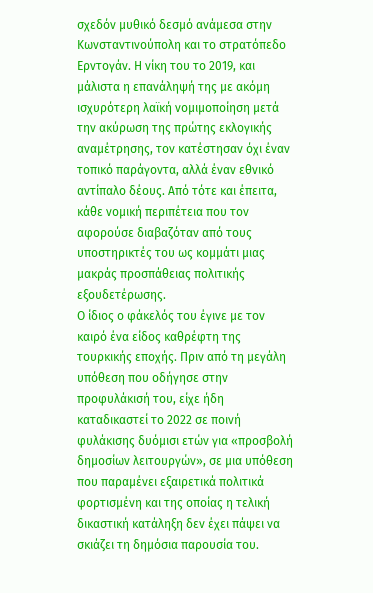σχεδόν μυθικό δεσμό ανάμεσα στην Κωνσταντινούπολη και το στρατόπεδο Ερντογάν. Η νίκη του το 2019, και μάλιστα η επανάληψή της με ακόμη ισχυρότερη λαϊκή νομιμοποίηση μετά την ακύρωση της πρώτης εκλογικής αναμέτρησης, τον κατέστησαν όχι έναν τοπικό παράγοντα, αλλά έναν εθνικό αντίπαλο δέους. Από τότε και έπειτα, κάθε νομική περιπέτεια που τον αφορούσε διαβαζόταν από τους υποστηρικτές του ως κομμάτι μιας μακράς προσπάθειας πολιτικής εξουδετέρωσης.
Ο ίδιος ο φάκελός του έγινε με τον καιρό ένα είδος καθρέφτη της τουρκικής εποχής. Πριν από τη μεγάλη υπόθεση που οδήγησε στην προφυλάκισή του, είχε ήδη καταδικαστεί το 2022 σε ποινή φυλάκισης δυόμισι ετών για «προσβολή δημοσίων λειτουργών», σε μια υπόθεση που παραμένει εξαιρετικά πολιτικά φορτισμένη και της οποίας η τελική δικαστική κατάληξη δεν έχει πάψει να σκιάζει τη δημόσια παρουσία του.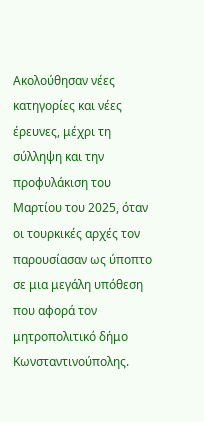Ακολούθησαν νέες κατηγορίες και νέες έρευνες, μέχρι τη σύλληψη και την προφυλάκιση του Μαρτίου του 2025, όταν οι τουρκικές αρχές τον παρουσίασαν ως ύποπτο σε μια μεγάλη υπόθεση που αφορά τον μητροπολιτικό δήμο Κωνσταντινούπολης.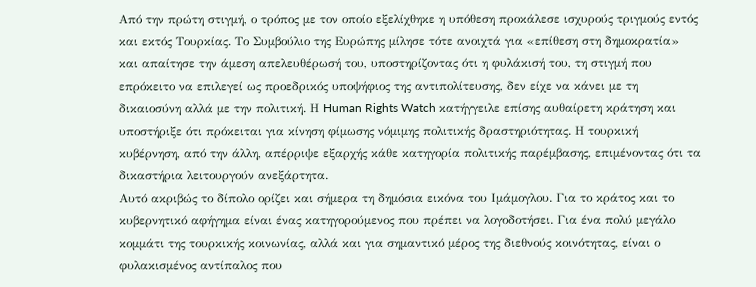Από την πρώτη στιγμή, ο τρόπος με τον οποίο εξελίχθηκε η υπόθεση προκάλεσε ισχυρούς τριγμούς εντός και εκτός Τουρκίας. Το Συμβούλιο της Ευρώπης μίλησε τότε ανοιχτά για «επίθεση στη δημοκρατία» και απαίτησε την άμεση απελευθέρωσή του, υποστηρίζοντας ότι η φυλάκισή του, τη στιγμή που επρόκειτο να επιλεγεί ως προεδρικός υποψήφιος της αντιπολίτευσης, δεν είχε να κάνει με τη δικαιοσύνη αλλά με την πολιτική. Η Human Rights Watch κατήγγειλε επίσης αυθαίρετη κράτηση και υποστήριξε ότι πρόκειται για κίνηση φίμωσης νόμιμης πολιτικής δραστηριότητας. Η τουρκική κυβέρνηση, από την άλλη, απέρριψε εξαρχής κάθε κατηγορία πολιτικής παρέμβασης, επιμένοντας ότι τα δικαστήρια λειτουργούν ανεξάρτητα.
Αυτό ακριβώς το δίπολο ορίζει και σήμερα τη δημόσια εικόνα του Ιμάμογλου. Για το κράτος και το κυβερνητικό αφήγημα είναι ένας κατηγορούμενος που πρέπει να λογοδοτήσει. Για ένα πολύ μεγάλο κομμάτι της τουρκικής κοινωνίας, αλλά και για σημαντικό μέρος της διεθνούς κοινότητας, είναι ο φυλακισμένος αντίπαλος που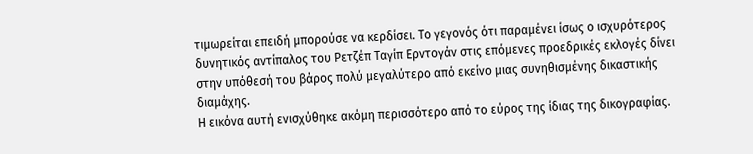τιμωρείται επειδή μπορούσε να κερδίσει. Το γεγονός ότι παραμένει ίσως ο ισχυρότερος δυνητικός αντίπαλος του Ρετζέπ Ταγίπ Ερντογάν στις επόμενες προεδρικές εκλογές δίνει στην υπόθεσή του βάρος πολύ μεγαλύτερο από εκείνο μιας συνηθισμένης δικαστικής διαμάχης.
Η εικόνα αυτή ενισχύθηκε ακόμη περισσότερο από το εύρος της ίδιας της δικογραφίας.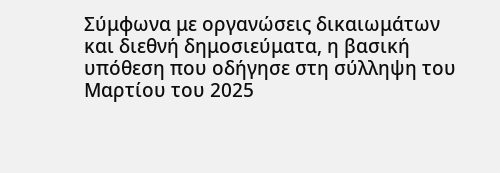Σύμφωνα με οργανώσεις δικαιωμάτων και διεθνή δημοσιεύματα, η βασική υπόθεση που οδήγησε στη σύλληψη του Μαρτίου του 2025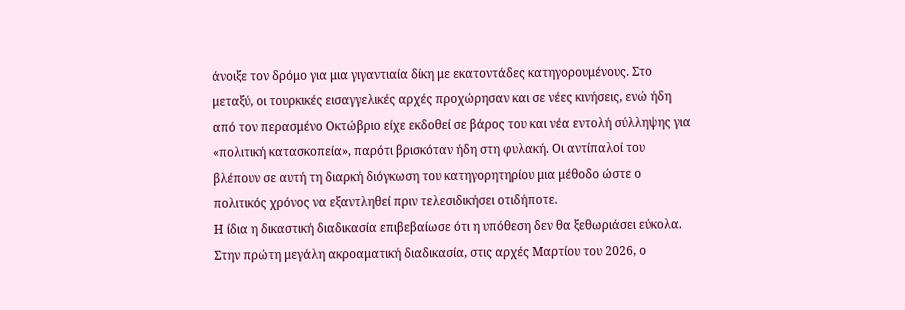άνοιξε τον δρόμο για μια γιγαντιαία δίκη με εκατοντάδες κατηγορουμένους. Στο μεταξύ, οι τουρκικές εισαγγελικές αρχές προχώρησαν και σε νέες κινήσεις, ενώ ήδη από τον περασμένο Οκτώβριο είχε εκδοθεί σε βάρος του και νέα εντολή σύλληψης για «πολιτική κατασκοπεία», παρότι βρισκόταν ήδη στη φυλακή. Οι αντίπαλοί του βλέπουν σε αυτή τη διαρκή διόγκωση του κατηγορητηρίου μια μέθοδο ώστε ο πολιτικός χρόνος να εξαντληθεί πριν τελεσιδικήσει οτιδήποτε.
Η ίδια η δικαστική διαδικασία επιβεβαίωσε ότι η υπόθεση δεν θα ξεθωριάσει εύκολα. Στην πρώτη μεγάλη ακροαματική διαδικασία, στις αρχές Μαρτίου του 2026, ο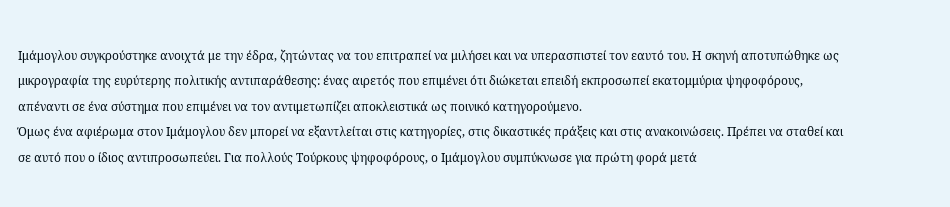Ιμάμογλου συγκρούστηκε ανοιχτά με την έδρα, ζητώντας να του επιτραπεί να μιλήσει και να υπερασπιστεί τον εαυτό του. Η σκηνή αποτυπώθηκε ως μικρογραφία της ευρύτερης πολιτικής αντιπαράθεσης: ένας αιρετός που επιμένει ότι διώκεται επειδή εκπροσωπεί εκατομμύρια ψηφοφόρους, απέναντι σε ένα σύστημα που επιμένει να τον αντιμετωπίζει αποκλειστικά ως ποινικό κατηγορούμενο.
Όμως ένα αφιέρωμα στον Ιμάμογλου δεν μπορεί να εξαντλείται στις κατηγορίες, στις δικαστικές πράξεις και στις ανακοινώσεις. Πρέπει να σταθεί και σε αυτό που ο ίδιος αντιπροσωπεύει. Για πολλούς Τούρκους ψηφοφόρους, ο Ιμάμογλου συμπύκνωσε για πρώτη φορά μετά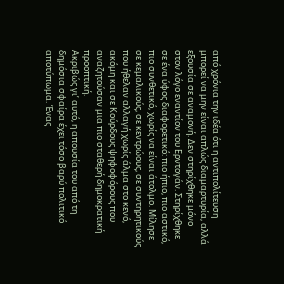από χρόνια την ιδέα ότι η αντιπολίτευση μπορεί να μην είναι απλώς διαμαρτυρία, αλλά εξουσία σε αναμονή. Δεν στηρίχθηκε μόνο στον λόγο εναντίον του Ερντογάν. Στηρίχθηκε σε ένα ύφος διαφορετικό: πιο ήπιο, πιο αστικό, πιο συνθετικό, χωρίς να είναι άτολμο. Μίλησε σε κεμαλικούς, σε κεντρώους, σε συντηρητικούς που ήθελαν αλλαγή χωρίς άλμα στο κενό, ακόμη και σε Κούρδους ψηφοφόρους που αναζητούσαν μια πιο σταθερή δημοκρατική προοπτική.
Ακριβώς γι’ αυτό, η απουσία του από τη δημόσια σφαίρα έχει τόσο βαρύ πολιτικό αποτύπωμα. Ένας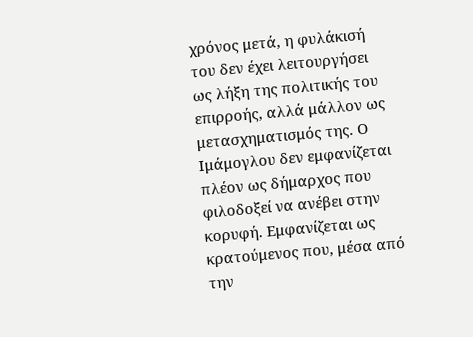χρόνος μετά, η φυλάκισή του δεν έχει λειτουργήσει ως λήξη της πολιτικής του επιρροής, αλλά μάλλον ως μετασχηματισμός της. Ο Ιμάμογλου δεν εμφανίζεται πλέον ως δήμαρχος που φιλοδοξεί να ανέβει στην κορυφή. Εμφανίζεται ως κρατούμενος που, μέσα από την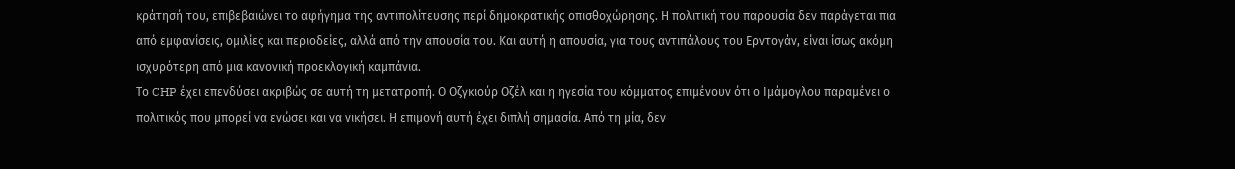κράτησή του, επιβεβαιώνει το αφήγημα της αντιπολίτευσης περί δημοκρατικής οπισθοχώρησης. Η πολιτική του παρουσία δεν παράγεται πια από εμφανίσεις, ομιλίες και περιοδείες, αλλά από την απουσία του. Και αυτή η απουσία, για τους αντιπάλους του Ερντογάν, είναι ίσως ακόμη ισχυρότερη από μια κανονική προεκλογική καμπάνια.
Το CHP έχει επενδύσει ακριβώς σε αυτή τη μετατροπή. Ο Οζγκιούρ Οζέλ και η ηγεσία του κόμματος επιμένουν ότι ο Ιμάμογλου παραμένει ο πολιτικός που μπορεί να ενώσει και να νικήσει. Η επιμονή αυτή έχει διπλή σημασία. Από τη μία, δεν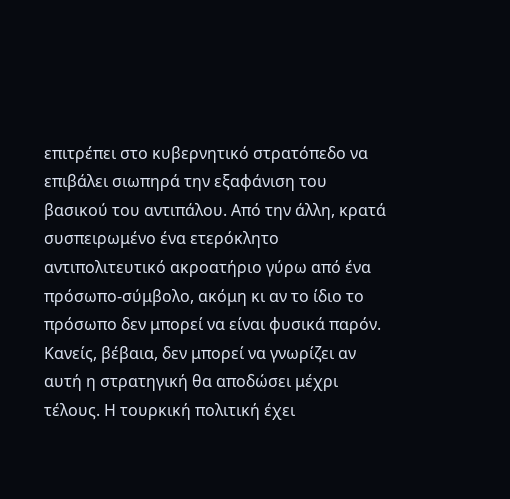επιτρέπει στο κυβερνητικό στρατόπεδο να επιβάλει σιωπηρά την εξαφάνιση του βασικού του αντιπάλου. Από την άλλη, κρατά συσπειρωμένο ένα ετερόκλητο αντιπολιτευτικό ακροατήριο γύρω από ένα πρόσωπο-σύμβολο, ακόμη κι αν το ίδιο το πρόσωπο δεν μπορεί να είναι φυσικά παρόν.
Κανείς, βέβαια, δεν μπορεί να γνωρίζει αν αυτή η στρατηγική θα αποδώσει μέχρι τέλους. Η τουρκική πολιτική έχει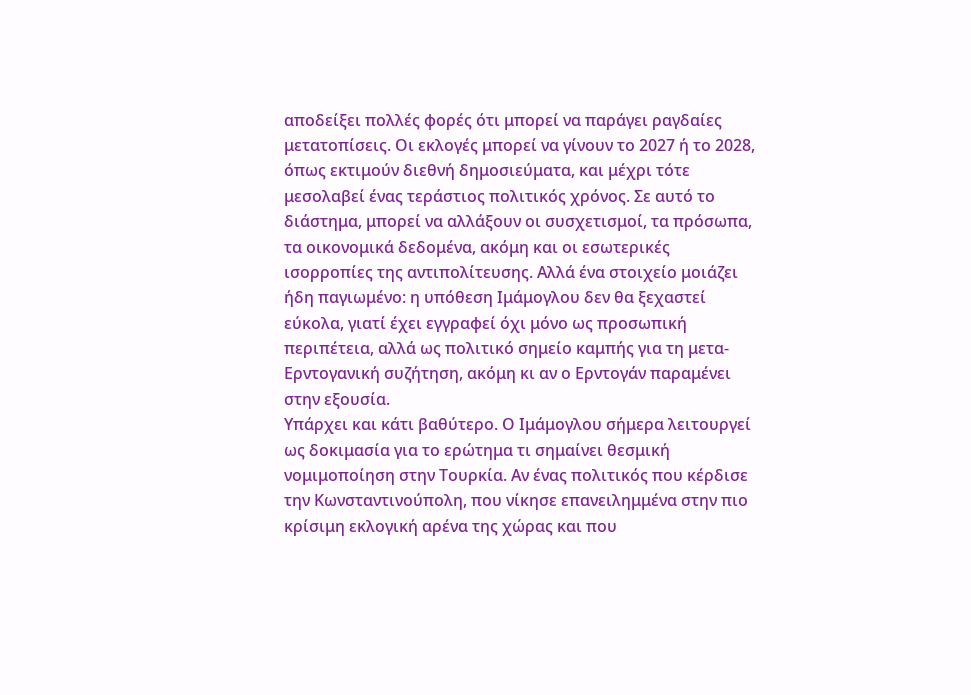αποδείξει πολλές φορές ότι μπορεί να παράγει ραγδαίες μετατοπίσεις. Οι εκλογές μπορεί να γίνουν το 2027 ή το 2028, όπως εκτιμούν διεθνή δημοσιεύματα, και μέχρι τότε μεσολαβεί ένας τεράστιος πολιτικός χρόνος. Σε αυτό το διάστημα, μπορεί να αλλάξουν οι συσχετισμοί, τα πρόσωπα, τα οικονομικά δεδομένα, ακόμη και οι εσωτερικές ισορροπίες της αντιπολίτευσης. Αλλά ένα στοιχείο μοιάζει ήδη παγιωμένο: η υπόθεση Ιμάμογλου δεν θα ξεχαστεί εύκολα, γιατί έχει εγγραφεί όχι μόνο ως προσωπική περιπέτεια, αλλά ως πολιτικό σημείο καμπής για τη μετα-Ερντογανική συζήτηση, ακόμη κι αν ο Ερντογάν παραμένει στην εξουσία.
Υπάρχει και κάτι βαθύτερο. Ο Ιμάμογλου σήμερα λειτουργεί ως δοκιμασία για το ερώτημα τι σημαίνει θεσμική νομιμοποίηση στην Τουρκία. Αν ένας πολιτικός που κέρδισε την Κωνσταντινούπολη, που νίκησε επανειλημμένα στην πιο κρίσιμη εκλογική αρένα της χώρας και που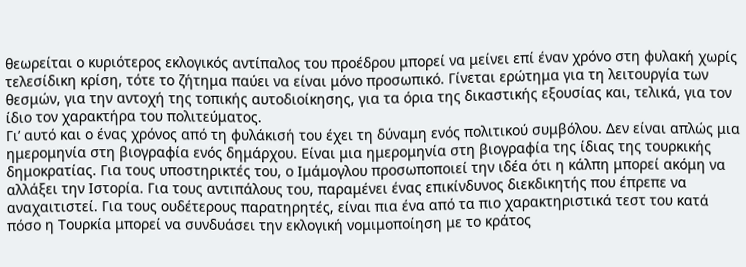θεωρείται ο κυριότερος εκλογικός αντίπαλος του προέδρου μπορεί να μείνει επί έναν χρόνο στη φυλακή χωρίς τελεσίδικη κρίση, τότε το ζήτημα παύει να είναι μόνο προσωπικό. Γίνεται ερώτημα για τη λειτουργία των θεσμών, για την αντοχή της τοπικής αυτοδιοίκησης, για τα όρια της δικαστικής εξουσίας και, τελικά, για τον ίδιο τον χαρακτήρα του πολιτεύματος.
Γι’ αυτό και ο ένας χρόνος από τη φυλάκισή του έχει τη δύναμη ενός πολιτικού συμβόλου. Δεν είναι απλώς μια ημερομηνία στη βιογραφία ενός δημάρχου. Είναι μια ημερομηνία στη βιογραφία της ίδιας της τουρκικής δημοκρατίας. Για τους υποστηρικτές του, ο Ιμάμογλου προσωποποιεί την ιδέα ότι η κάλπη μπορεί ακόμη να αλλάξει την Ιστορία. Για τους αντιπάλους του, παραμένει ένας επικίνδυνος διεκδικητής που έπρεπε να αναχαιτιστεί. Για τους ουδέτερους παρατηρητές, είναι πια ένα από τα πιο χαρακτηριστικά τεστ του κατά πόσο η Τουρκία μπορεί να συνδυάσει την εκλογική νομιμοποίηση με το κράτος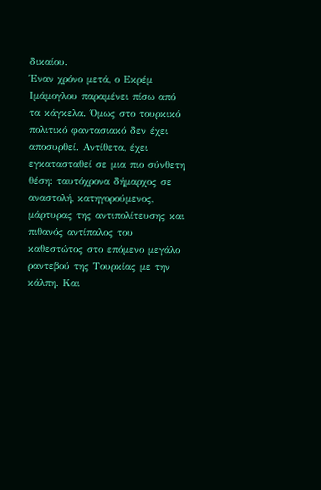δικαίου.
Έναν χρόνο μετά, ο Εκρέμ Ιμάμογλου παραμένει πίσω από τα κάγκελα. Όμως στο τουρκικό πολιτικό φαντασιακό δεν έχει αποσυρθεί. Αντίθετα, έχει εγκατασταθεί σε μια πιο σύνθετη θέση: ταυτόχρονα δήμαρχος σε αναστολή, κατηγορούμενος, μάρτυρας της αντιπολίτευσης και πιθανός αντίπαλος του καθεστώτος στο επόμενο μεγάλο ραντεβού της Τουρκίας με την κάλπη. Και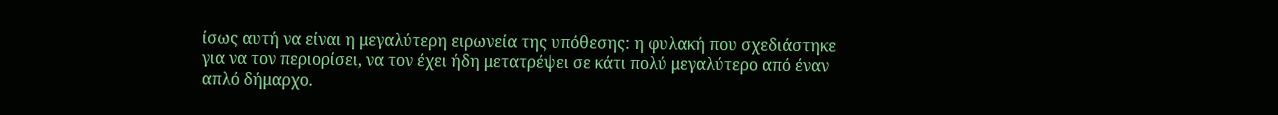ίσως αυτή να είναι η μεγαλύτερη ειρωνεία της υπόθεσης: η φυλακή που σχεδιάστηκε για να τον περιορίσει, να τον έχει ήδη μετατρέψει σε κάτι πολύ μεγαλύτερο από έναν απλό δήμαρχο.